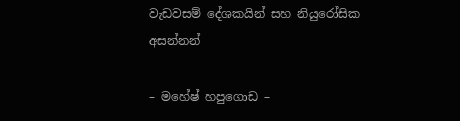වැඩවසම් දේශකයින් සහ නියුරෝසික අසන්නන්

– මහේෂ් හපුගොඩ –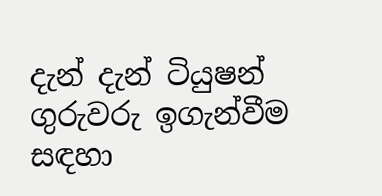දැන් දැන් ටියුෂන් ගුරුවරු ඉගැන්වීම සඳහා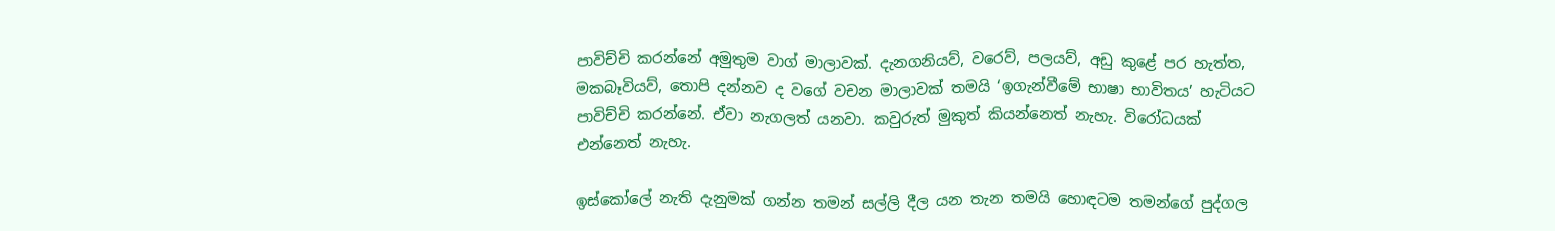පාවිච්චි කරන්නේ අමුතුම වාග් මාලාවක්. දැනගනියව්, වරෙව්, පලයව්, අඩු කුළේ පර හැත්ත, මකබෑවියව්, තොපි දන්නව ද වගේ වචන මාලාවක් තමයි ‘ඉගැන්වීමේ භාෂා භාවිතය’ හැටියට පාවිච්චි කරන්නේ. ඒවා නැගලත් යනවා. කවුරුත් මුකුත් කියන්නෙත් නැහැ. විරෝධයක් එන්නෙත් නැහැ.

ඉස්කෝලේ නැති දැනුමක් ගන්න තමන් සල්ලි දීල යන තැන තමයි හොඳටම තමන්ගේ පුද්ගල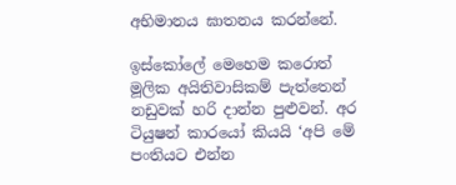අභිමානය ඝාතනය කරන්නේ.

ඉස්කෝලේ මෙහෙම කරොත් මූලික අයිතිවාසිකම් පැත්තෙන් නඩුවක් හරි දාන්න පුළුවන්. අර ටියුෂන් කාරයෝ කියයි ‘අපි මේ පංතියට එන්න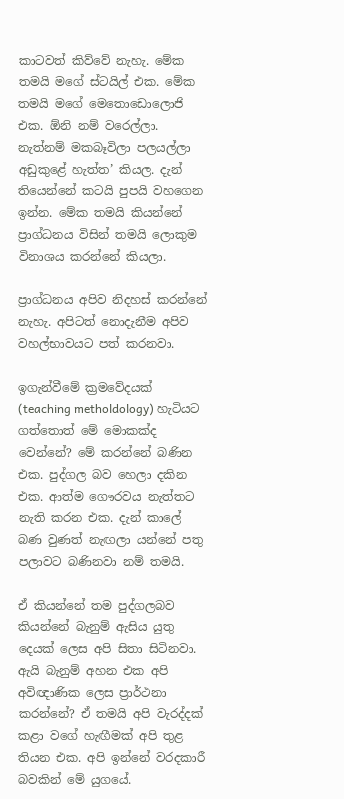කාටවත් කිව්වේ නැහැ. මේක තමයි මගේ ස්ටයිල් එක. මේක තමයි මගේ මෙතොඩොලොජි එක. ඕනි නම් වරෙල්ලා. නැත්නම් මකබෑවිලා පලයල්ලා අඩුකුළේ හැත්ත’ කියල. දැන් තියෙන්නේ කටයි පුපයි වහගෙන ඉන්න. මේක තමයි කියන්නේ ප්‍රාග්ධනය විසින් තමයි ලොකුම විනාශය කරන්නේ කියලා.

ප්‍රාග්ධනය අපිව නිදහස් කරන්නේ නැහැ. අපිටත් නොදැනීම අපිව වහල්භාවයට පත් කරනවා.

ඉගැන්වීමේ ක්‍රමවේදයක් (teaching metholdology) හැටියට ගත්තොත් මේ මොකක්ද වෙන්නේ? මේ කරන්නේ බණින එක. පුද්ගල බව හෙලා දකින එක. ආත්ම ගෞරවය නැත්තට නැති කරන එක. දැන් කාලේ බණ වුණත් නැඟලා යන්නේ පතු පලාවට බණිනවා නම් තමයි.

ඒ කියන්නේ තම පුද්ගලබව කියන්නේ බැනුම් ඇසිය යුතු දෙයක් ලෙස අපි සිතා සිටිනවා. ඇයි බැනුම් අහන එක අපි අවිඥාණික ලෙස ප්‍රාර්ථනා කරන්නේ? ඒ තමයි අපි වැරද්දක් කළා වගේ හැඟීමක් අපි තුළ තියන එක. අපි ඉන්නේ වරදකාරී බවකින් මේ යුගයේ.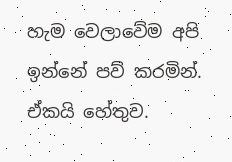හැම වෙලාවේම අපි ඉන්නේ පව් කරමින්. ඒකයි හේතුව.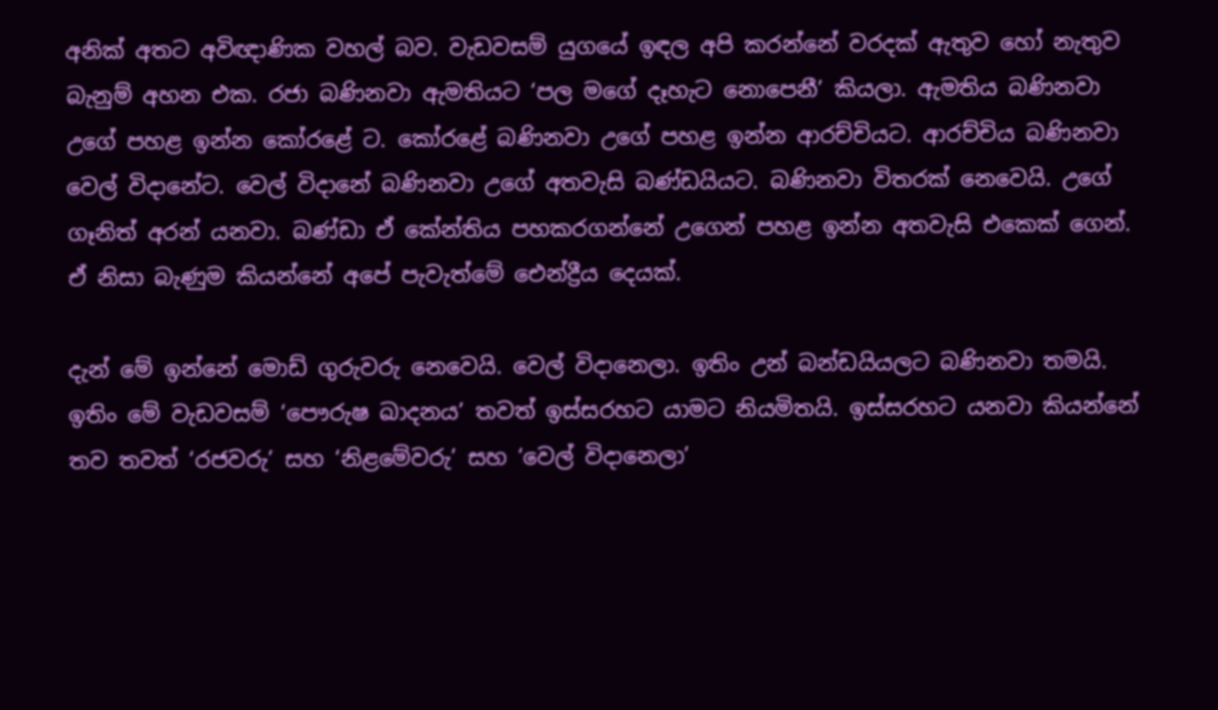අනික් අතට අවිඥාණික වහල් බව. වැඩවසම් යුගයේ ඉඳල අපි කරන්නේ වරදක් ඇතුව හෝ නැතුව බැනුම් අහන එක. රජා බණිනවා ඇමතියට ‘පල මගේ දෑහැට නොපෙනී’ කියලා. ඇමතිය බණිනවා උගේ පහළ ඉන්න කෝරළේ ට. කෝරළේ බණිනවා උගේ පහළ ඉන්න ආරච්චියට. ආරච්චිය බණිනවා වෙල් විදානේට. වෙල් විදානේ බණිනවා උගේ අතවැසි බණ්ඩයියට. බණිනවා විතරක් නෙවෙයි. උගේ ගෑනිත් අරන් යනවා. බණ්ඩා ඒ කේන්තිය පහකරගන්නේ උගෙන් පහළ ඉන්න අතවැසි එකෙක් ගෙන්. ඒ නිසා බැණුම කියන්නේ අපේ පැවැත්මේ ඓන්ද්‍රීය දෙයක්.

දැන් මේ ඉන්නේ මොඩ් ගුරුවරු නෙවෙයි. වෙල් විදානෙලා. ඉතිං උන් බන්ඩයියලට බණිනවා තමයි. ඉතිං මේ වැඩවසම් ‘පෞරුෂ ඛාදනය’ තවත් ඉස්සරහට යාමට නියමිතයි. ඉස්සරහට යනවා කියන්නේ තව තවත් ‘රජවරු’ සහ ‘නිළමේවරු’ සහ ‘වෙල් විදානෙලා’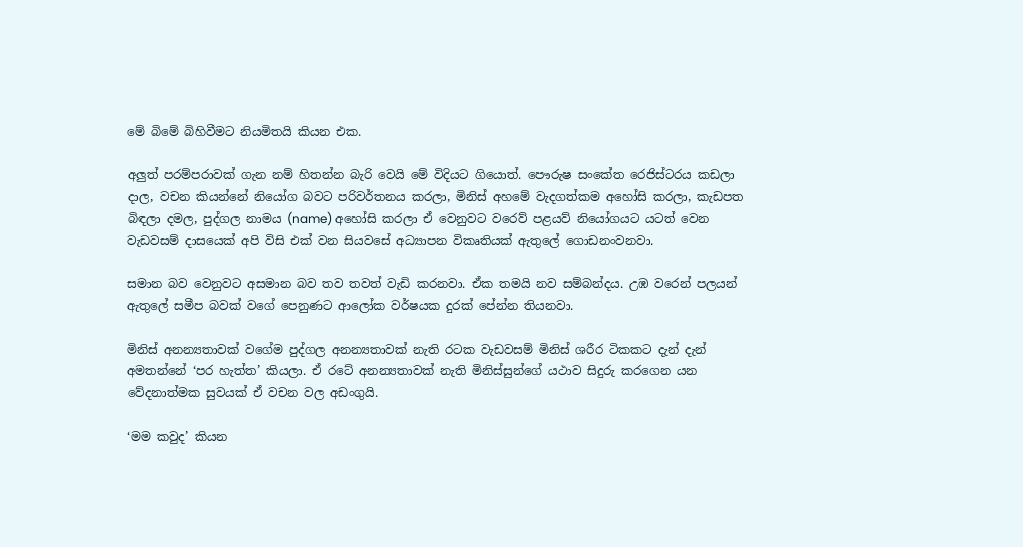මේ බිමේ බිහිවීමට නියමිතයි කියන එක.

අලුත් පරම්පරාවක් ගැන නම් හිතන්න බැරි වෙයි මේ විදියට ගියොත්. පෞරුෂ සංකේත රෙජිස්ටරය කඩලා දාල, වචන කියන්නේ නියෝග බවට පරිවර්තනය කරලා, මිනිස් අහමේ වැදගත්කම අහෝසි කරලා, කැඩපත බිඳලා දමල, පුද්ගල නාමය (name) අහෝසි කරලා ඒ වෙනුවට වරෙව් පළයව් නියෝගයට යටත් වෙන වැඩවසම් දාසයෙක් අපි විසි එක් වන සියවසේ අධ්‍යාපන විකෘතියක් ඇතුලේ ගොඩනංවනවා.

සමාන බව වෙනුවට අසමාන බව තව තවත් වැඩි කරනවා. ඒක තමයි නව සම්බන්දය. උඹ වරෙන් පලයන් ඇතුලේ සමීප බවක් වගේ පෙනුණට ආලෝක වර්ෂයක දුරක් පේන්න තියනවා.

මිනිස් අනන්‍යතාවක් වගේම පුද්ගල අනන්‍යතාවක් නැති රටක වැඩවසම් මිනිස් ශරීර ටිකකට දැන් දැන් අමතන්නේ ‘පර හැත්ත’ කියලා. ඒ රටේ අනන්‍යතාවක් නැති මිනිස්සුන්ගේ යථාව සිදුරු කරගෙන යන වේදනාත්මක සුවයක් ඒ වචන වල අඩංගුයි.

‘මම කවුද’ කියන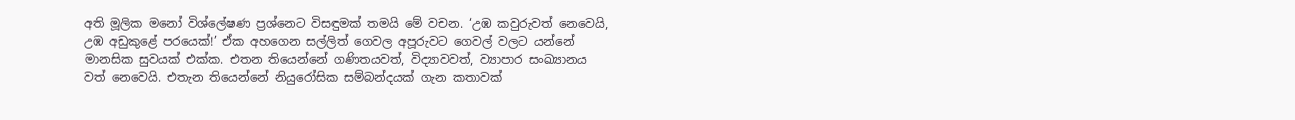අති මූලික මනෝ විශ්ලේෂණ ප්‍රශ්නෙට විසඳුමක් තමයි මේ වචන. ‘උඹ කවුරුවත් නෙවෙයි, උඹ අඩුකුළේ පරයෙක්!’ ඒක අහගෙන සල්ලිත් ගෙවල අපූරුවට ගෙවල් වලට යන්නේ මානසික සුවයක්‌ එක්ක. එතන තියෙන්නේ ගණිතයවත්, විද්‍යාවවත්, ව්‍යාපාර සංඛ්‍යානය වත් නෙවෙයි. එතැන තියෙන්නේ නියුරෝසික සම්බන්දයක් ගැන කතාවක්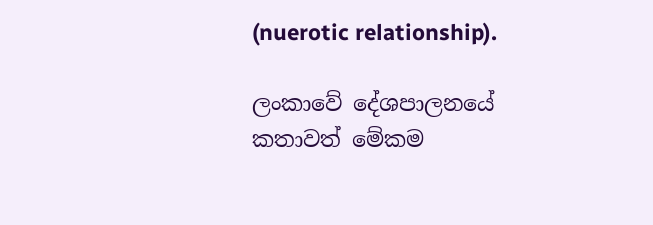(nuerotic relationship).

ලංකාවේ දේශපාලනයේ කතාවත් මේකම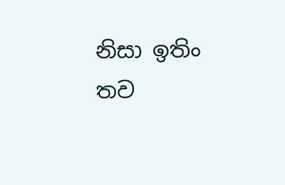නිසා ඉතිං තව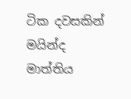ටික දවසකින් මයින්ද මාත්තිය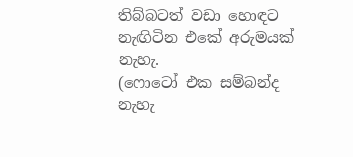තිබ්බටත් වඩා හොඳට නැඟිටින එකේ අරුමයක් නැහැ.
(ෆොටෝ එක සම්බන්ද නැහැ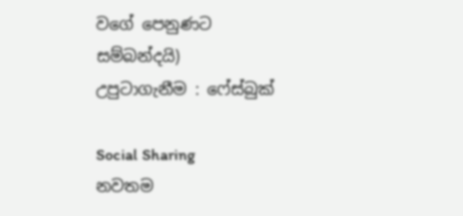වගේ පෙනුණට සම්බන්දයි)
උපුටාගැනීම : ෆේස්බුක්

Social Sharing
නවතම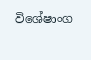විශේෂාංග